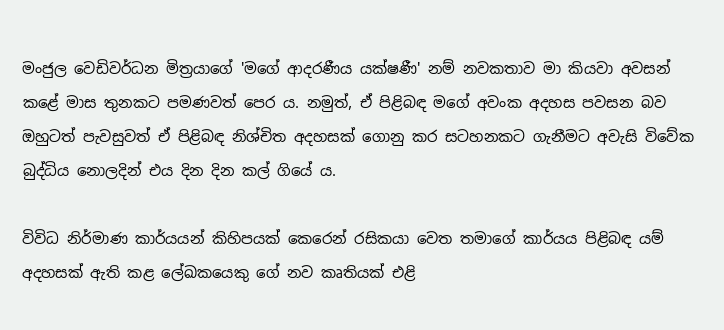මංජුල වෙඩිවර්ධන මිත්‍රයාගේ 'මගේ ආද‍රණීය යක්ෂණී' නම් නවකතාව මා කියවා අවසන් කළේ මාස ‍තුනකට පමණවත් පෙර ය. නමුත්, ඒ පිළිබඳ මගේ අවංක අදහස පවසන බව ඔහුටත් පැවසුවත් ඒ පිළිබඳ නිශ්චිත අදහසක් ගොනු කර සටහනකට ගැනීමට අවැසි විවේක බුද්ධිය නොලදින් එය දින දින කල් ගියේ ය.

විවිධ නිර්මාණ කාර්යයන් කිහිපයක් කෙරෙන් රසිකයා වෙත තමාගේ කාර්යය පිළිබඳ යම් අදහසක් ඇති කළ ලේඛකයෙකු ගේ නව කෘතියක් එළි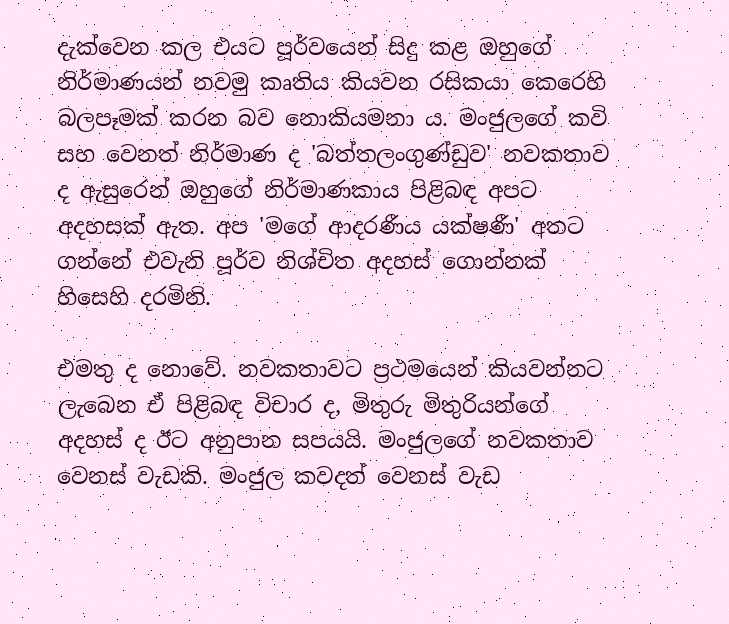දැක්වෙන කල එයට පූර්වයෙන් සිදු කළ ඔහුගේ නිර්මාණයන් නවමු කෘතිය කියවන රසිකයා කෙරෙහි බලපෑමක් කරන බව ‍නොකියමනා ය. මංජුලගේ කවි සහ වෙනත් නිර්මාණ ද 'බත්තලංගුණ්ඩුව' නවකතාව ද ඇසුරෙන් ඔහුගේ නිර්මාණකාය පිළිබඳ අපට අදහසක් ඇත. අප 'මගේ ආදරණීය යක්ෂණී' අතට ගන්නේ එවැනි පූර්ව නිශ්චිත අදහස් ගොන්නක් හිසෙහි දරමිනි.

එමතු ද නොවේ. නවකතාවට ප්‍රථමයෙන් කියවන්නට ලැබෙන ඒ පිළිබඳ විචාර ද, මිතුරු මිතුරියන්ගේ අදහස් ද ඊට අනුපාන සපයයි. මංජුලගේ නවකතාව වෙනස් වැඩකි. මංජුල කවදත් වෙනස් වැඩ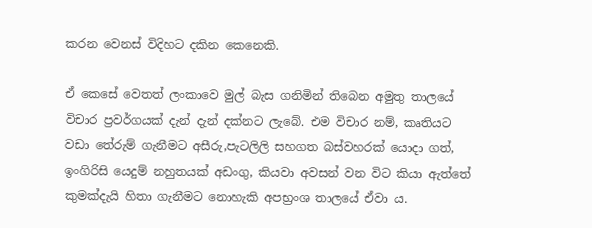කරන වෙනස් විදිහට දකින කෙනෙකි.

ඒ කෙසේ වෙතත් ලංකාවෙ මුල් බැස ගනිමින් තිබෙන අමුතු තාලයේ විචාර ප්‍රවර්ගයක් දැන් දැන් දක්නට ලැබේ. එම විචාර නම්, කෘතියට වඩා තේරුම් ගැනීමට අසීරු,පැටලිලි සහගත බස්වහරක් යොදා ගත්, ඉංගිරිසි යෙදුම් නහුතයක් අඩංගු, කියවා අවසන් වන විට කියා ඇත්තේ කුමක්දැයි හිතා ගැනීමට නොහැකි අපභ්‍රංශ තාලයේ ඒවා ය.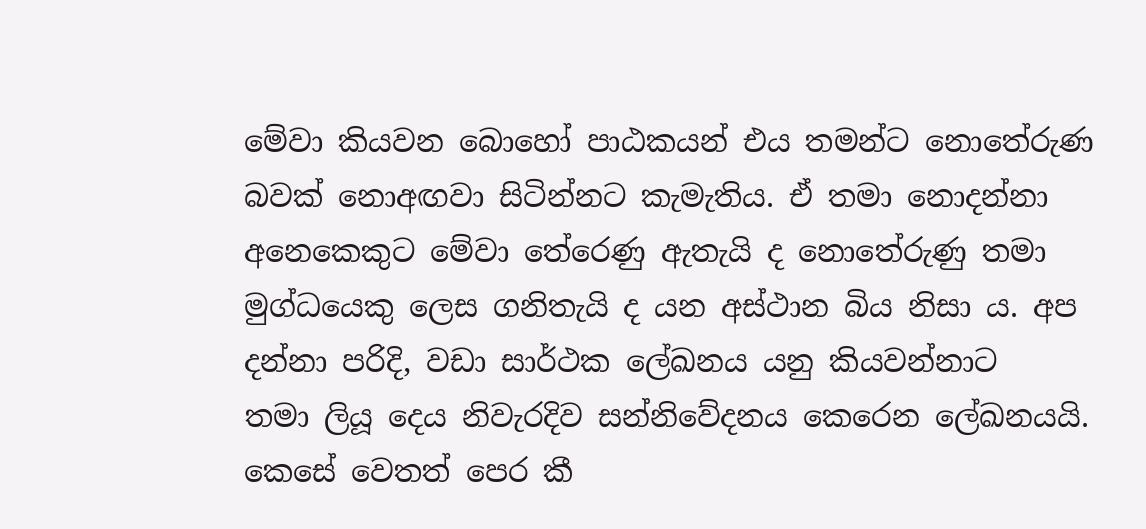මේවා කියවන බොහෝ පාඨකයන් එය තමන්ට නොතේරුණ බවක් නොඅඟවා සිටින්නට කැමැතිය. ඒ තමා නොදන්නා අනෙකෙකුට මේවා තේරෙණු ඇතැයි ද නොතේරුණු තමා මුග්ධයෙකු ලෙස ගනිතැයි ද යන අස්ථාන බිය නිසා ය. අප දන්නා පරිදි, වඩා සාර්ථක ලේඛනය යනු කියවන්නාට තමා ‍ලියූ දෙය නිවැරදිව සන්නිවේදනය කෙරෙන ලේඛනයයි. කෙසේ වෙතත් පෙර කී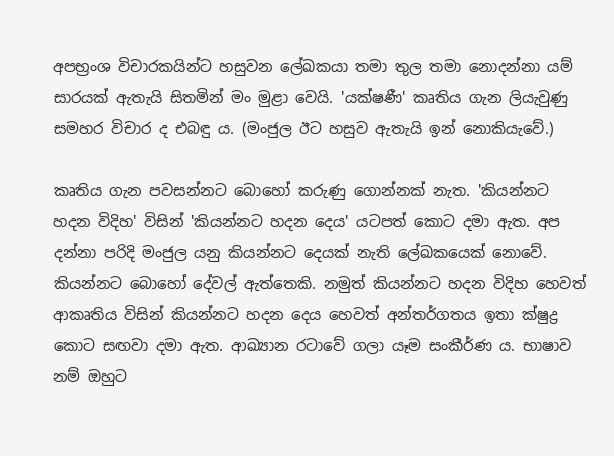අපභ්‍රංශ විචාරකයින්ට හසුවන ලේඛකයා තමා තුල තමා නොදන්නා යම් සාරයක් ඇතැයි සිතමින් මං මුළා වෙයි. 'යක්ෂණී' කෘතිය ගැන ලියැවුණු සමහර විචාර ද එබඳු ය. (මංජුල ඊට හසුව ඇතැයි ඉන් නොකියැවේ.)

කෘතිය ගැන පවසන්නට බොහෝ කරුණු ගොන්නක් නැත. 'කියන්නට හදන විදිහ' විසින් 'කියන්නට හදන දෙය' යටපත් කොට දමා ඇත. අප දන්නා පරිදි මංජුල යනු කියන්නට දෙයක් නැති ලේඛකයෙක් නොවේ. කියන්නට බොහෝ දේවල් ඇත්තෙකි. නමුත් කියන්නට හදන විදිහ හෙවත් ආකෘතිය විසින් කියන්නට හදන දෙය හෙවත් අන්තර්ගතය ඉතා ක්ෂුද්‍ර කොට සඟවා දමා ඇත. ආඛ්‍යාන රටාවේ ගලා යෑම සංකීර්ණ ය. භාෂාව නම් ඔහුට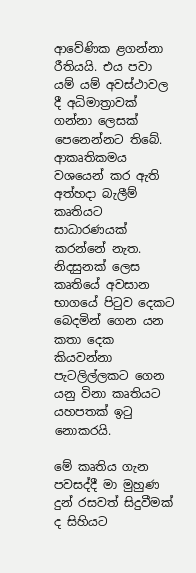ආවේණික ළගන්නා රීතියයි. එය පවා යම් යම් අවස්ථාවල දී අධිමාත්‍රාවක් ගන්නා ලෙසක් පෙනෙන්නට තිබේ. ආකෘතිකමය වශයෙන් කර ඇති අත්හදා බැලීම් කෘතියට සාධාරණයක් කරන්නේ නැත. නිදසුනක් ලෙස කෘතියේ අවසාන භාගයේ පිටුව දෙකට බෙදමින් ගෙන යන කතා දෙක කියවන්නා පැටලිල්ලකට ගෙන යනු විනා කෘතියට යහපතක් ඉටු නොකරයි.

මේ කෘතිය ගැන පවසද්දී මා මුහුණ දුන් රසවත් සිදුවීමක් ද සිහියට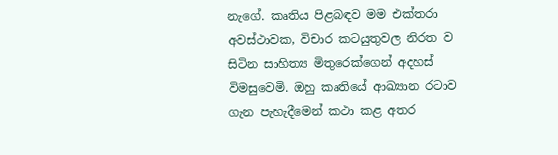නැගේ. කෘතිය පිළබඳව මම එක්තරා අවස්ථාවක, විචාර කටයුතුවල නිරත ව සිටින සාහිත්‍ය මිතුරෙක්ගෙන් අදහස් විමසුවෙමි. ඔහු කෘතියේ ආඛ්‍යාන රටාව ගැන පැහැදීමෙන් කථා කළ අතර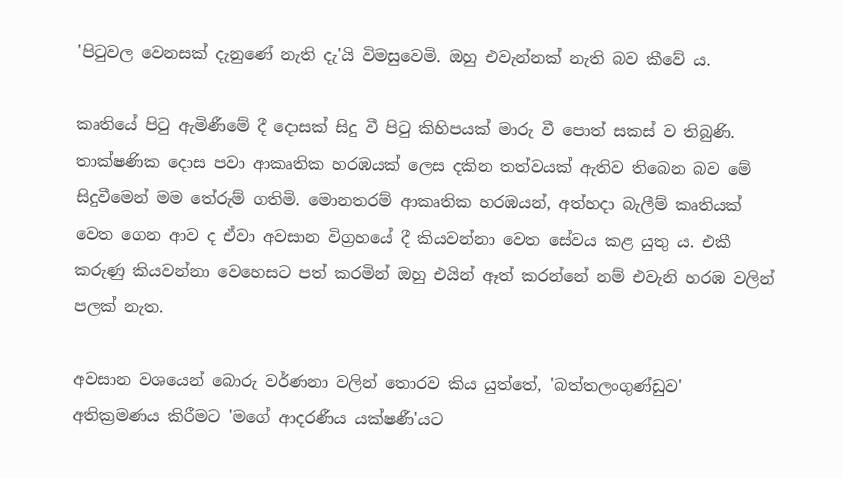'පිටුවල වෙනසක් දැනුණේ නැති දැ'යි විමසුවෙමි. ඔහු එවැන්නක් නැති බව කීවේ ය.

කෘතියේ පිටු ඇමිණීමේ දී දොසක් සිදු වී පිටු කිහිපයක් මාරු වී පොත් සකස් ව තිබුණි. තාක්ෂණික දොස පවා ආකෘතික හරඹයක් ලෙස දකින තත්වයක් ඇතිව තිබෙන බව මේ සිදුවීමෙන් මම තේරුම් ගතිමි. මොනතරම් ආකෘතික හරඹයන්, අත්හදා බැලීම් කෘතියක් වෙත ගෙන ආව ද ඒවා අවසාන විග්‍රහයේ දී කියවන්නා වෙත සේවය කළ යුතු ය. එකී කරුණු කියවන්නා වෙහෙසට පත් කරමින් ඔහු එයින් ඈත් කරන්නේ නම් එවැනි හරඹ වලින් පලක් නැත.

අවසාන වශයෙන් බොරු වර්ණනා වලින් තොරව කිය යුත්තේ, 'බත්තලංගුණ්ඩුව' අතික්‍රමණය කිරීමට 'මගේ ආදරණීය යක්ෂණී'යට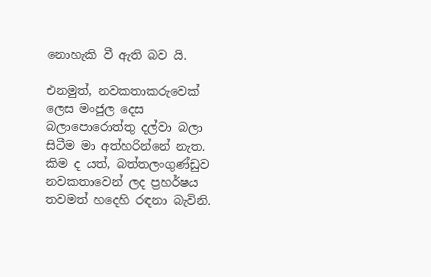නොහැකි වී ඇති බව යි.

එනමුත්, නවකතාකරුවෙක් ලෙස මංජු‍ල දෙස බලාපොරොත්තු දල්වා බලා සිටීම මා අත්හරින්නේ නැත. කිම ද යත්, බත්තලංගුණ්ඩුව නවකතාවෙන් ලද ප්‍රහර්ෂය තවමත් හදෙහි රඳනා බැවිනි.